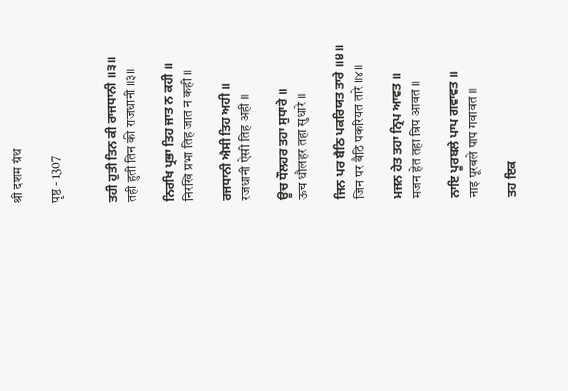श्री दशम ग्रंथ

पृष्ठ - 1307


ਤਹੀ ਹੁਤੀ ਤਿਨ ਕੀ ਰਾਜਧਾਨੀ ॥੩॥
तही हुती तिन की राजधानी ॥३॥

ਨਿਰਖਿ ਪ੍ਰਭਾ ਤਿਹ ਜਾਤ ਨ ਕਹੀ ॥
निरखि प्रभा तिह जात न कही ॥

ਰਜਧਾਨੀ ਐਸੀ ਤਿਹ ਅਹੀ ॥
रजधानी ऐसी तिह अही ॥

ਊਚ ਧੌਲਹਰ ਤਹਾ ਸੁਧਾਰੇ ॥
ऊच धौलहर तहा सुधारे ॥

ਜਿਨ ਪਰ ਬੈਠਿ ਪਕਰਿਯਤ ਤਾਰੇ ॥੪॥
जिन पर बैठि पकरियत तारे ॥४॥

ਮਜਨ ਹੇਤ ਤਹਾ ਨ੍ਰਿਪ ਆਵਤ ॥
मजन हेत तहा न्रिप आवत ॥

ਨਾਇ ਪੂਰਬਲੇ ਪਾਪ ਗਵਾਵਤ ॥
नाइ पूरबले पाप गवावत ॥

ਤਹ ਇਕ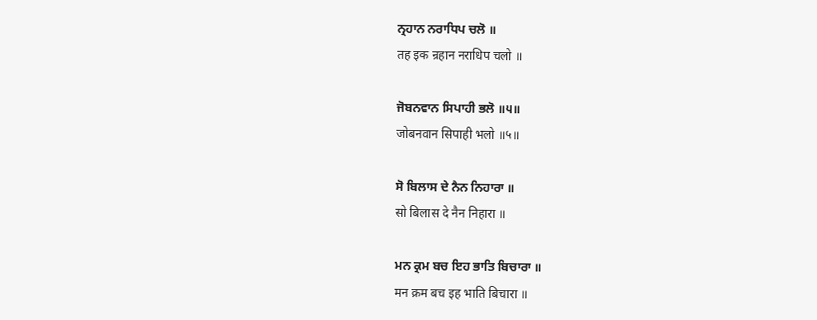ਨ੍ਰਹਾਨ ਨਰਾਧਿਪ ਚਲੋ ॥
तह इक न्रहान नराधिप चलो ॥

ਜੋਬਨਵਾਨ ਸਿਪਾਹੀ ਭਲੋ ॥੫॥
जोबनवान सिपाही भलो ॥५॥

ਸੋ ਬਿਲਾਸ ਦੇ ਨੈਨ ਨਿਹਾਰਾ ॥
सो बिलास दे नैन निहारा ॥

ਮਨ ਕ੍ਰਮ ਬਚ ਇਹ ਭਾਤਿ ਬਿਚਾਰਾ ॥
मन क्रम बच इह भाति बिचारा ॥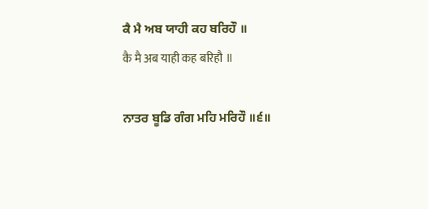ਕੈ ਮੈ ਅਬ ਯਾਹੀ ਕਹ ਬਰਿਹੌ ॥
कै मै अब याही कह बरिहौ ॥

ਨਾਤਰ ਬੂਡਿ ਗੰਗ ਮਹਿ ਮਰਿਹੌ ॥੬॥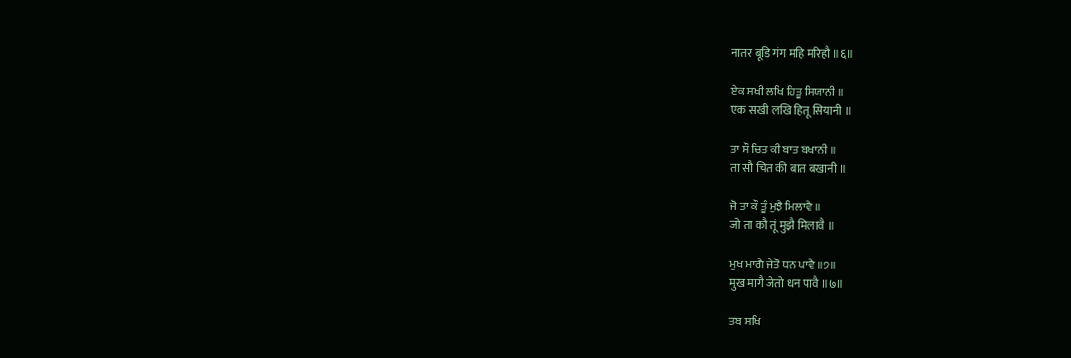नातर बूडि गंग महि मरिहौ ॥६॥

ਏਕ ਸਖੀ ਲਖਿ ਹਿਤੂ ਸਿਯਾਨੀ ॥
एक सखी लखि हितू सियानी ॥

ਤਾ ਸੌ ਚਿਤ ਕੀ ਬਾਤ ਬਖਾਨੀ ॥
ता सौ चित की बात बखानी ॥

ਜੋ ਤਾ ਕੌ ਤੂੰ ਮੁਝੈ ਮਿਲਾਵੈ ॥
जो ता कौ तूं मुझै मिलावै ॥

ਮੁਖ ਮਾਗੈ ਜੇਤੋ ਧਨ ਪਾਵੈ ॥੭॥
मुख मागै जेतो धन पावै ॥७॥

ਤਬ ਸਖਿ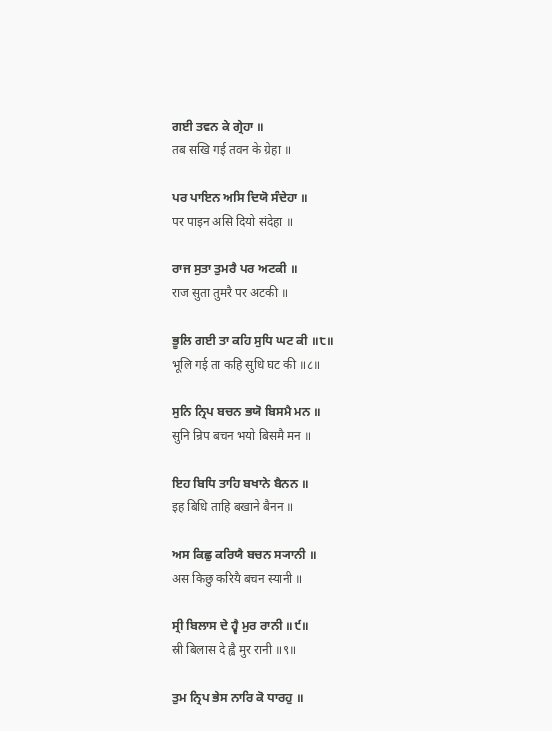ਗਈ ਤਵਨ ਕੇ ਗ੍ਰੇਹਾ ॥
तब सखि गई तवन के ग्रेहा ॥

ਪਰ ਪਾਇਨ ਅਸਿ ਦਿਯੋ ਸੰਦੇਹਾ ॥
पर पाइन असि दियो संदेहा ॥

ਰਾਜ ਸੁਤਾ ਤੁਮਰੈ ਪਰ ਅਟਕੀ ॥
राज सुता तुमरै पर अटकी ॥

ਭੂਲਿ ਗਈ ਤਾ ਕਹਿ ਸੁਧਿ ਘਟ ਕੀ ॥੮॥
भूलि गई ता कहि सुधि घट की ॥८॥

ਸੁਨਿ ਨ੍ਰਿਪ ਬਚਨ ਭਯੋ ਬਿਸਮੈ ਮਨ ॥
सुनि न्रिप बचन भयो बिसमै मन ॥

ਇਹ ਬਿਧਿ ਤਾਹਿ ਬਖਾਨੇ ਬੈਨਨ ॥
इह बिधि ताहि बखाने बैनन ॥

ਅਸ ਕਿਛੁ ਕਰਿਯੈ ਬਚਨ ਸ੍ਯਾਨੀ ॥
अस किछु करियै बचन स्यानी ॥

ਸ੍ਰੀ ਬਿਲਾਸ ਦੇ ਹ੍ਵੈ ਮੁਰ ਰਾਨੀ ॥੯॥
स्री बिलास दे ह्वै मुर रानी ॥९॥

ਤੁਮ ਨ੍ਰਿਪ ਭੇਸ ਨਾਰਿ ਕੋ ਧਾਰਹੁ ॥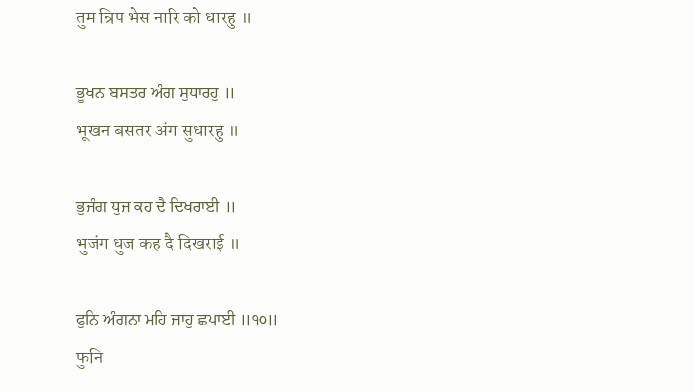तुम न्रिप भेस नारि को धारहु ॥

ਭੂਖਨ ਬਸਤਰ ਅੰਗ ਸੁਧਾਰਹੁ ॥
भूखन बसतर अंग सुधारहु ॥

ਭੁਜੰਗ ਧੁਜ ਕਹ ਦੈ ਦਿਖਰਾਈ ॥
भुजंग धुज कह दै दिखराई ॥

ਫੁਨਿ ਅੰਗਨਾ ਮਹਿ ਜਾਹੁ ਛਪਾਈ ॥੧੦॥
फुनि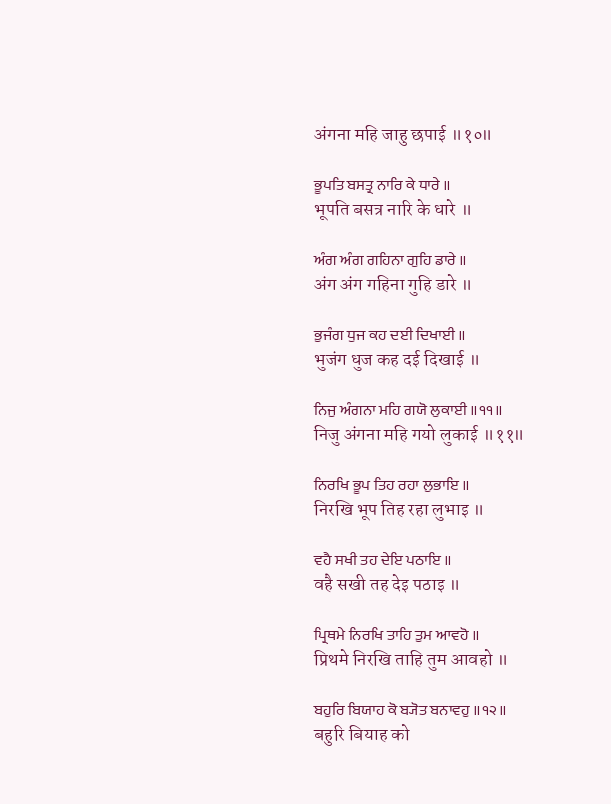अंगना महि जाहु छपाई ॥१०॥

ਭੂਪਤਿ ਬਸਤ੍ਰ ਨਾਰਿ ਕੇ ਧਾਰੇ ॥
भूपति बसत्र नारि के धारे ॥

ਅੰਗ ਅੰਗ ਗਹਿਨਾ ਗੁਹਿ ਡਾਰੇ ॥
अंग अंग गहिना गुहि डारे ॥

ਭੁਜੰਗ ਧੁਜ ਕਹ ਦਈ ਦਿਖਾਈ ॥
भुजंग धुज कह दई दिखाई ॥

ਨਿਜੁ ਅੰਗਨਾ ਮਹਿ ਗਯੋ ਲੁਕਾਈ ॥੧੧॥
निजु अंगना महि गयो लुकाई ॥११॥

ਨਿਰਖਿ ਭੂਪ ਤਿਹ ਰਹਾ ਲੁਭਾਇ ॥
निरखि भूप तिह रहा लुभाइ ॥

ਵਹੈ ਸਖੀ ਤਹ ਦੇਇ ਪਠਾਇ ॥
वहै सखी तह देइ पठाइ ॥

ਪ੍ਰਿਥਮੇ ਨਿਰਖਿ ਤਾਹਿ ਤੁਮ ਆਵਹੋ ॥
प्रिथमे निरखि ताहि तुम आवहो ॥

ਬਹੁਰਿ ਬਿਯਾਹ ਕੋ ਬ੍ਯੋਤ ਬਨਾਵਹੁ ॥੧੨॥
बहुरि बियाह को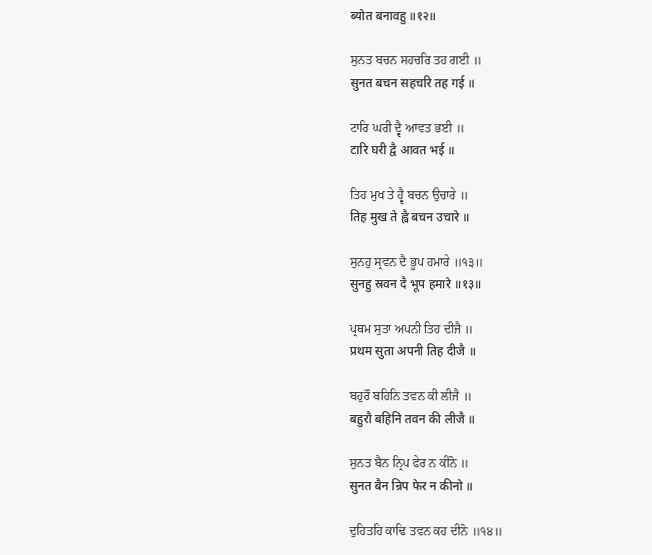ब्योत बनावहु ॥१२॥

ਸੁਨਤ ਬਚਨ ਸਹਚਰਿ ਤਹ ਗਈ ॥
सुनत बचन सहचरि तह गई ॥

ਟਾਰਿ ਘਰੀ ਦ੍ਵੈ ਆਵਤ ਭਈ ॥
टारि घरी द्वै आवत भई ॥

ਤਿਹ ਮੁਖ ਤੇ ਹ੍ਵੈ ਬਚਨ ਉਚਾਰੇ ॥
तिह मुख ते ह्वै बचन उचारे ॥

ਸੁਨਹੁ ਸ੍ਰਵਨ ਦੈ ਭੂਪ ਹਮਾਰੇ ॥੧੩॥
सुनहु स्रवन दै भूप हमारे ॥१३॥

ਪ੍ਰਥਮ ਸੁਤਾ ਅਪਨੀ ਤਿਹ ਦੀਜੈ ॥
प्रथम सुता अपनी तिह दीजै ॥

ਬਹੁਰੌ ਬਹਿਨਿ ਤਵਨ ਕੀ ਲੀਜੈ ॥
बहुरौ बहिनि तवन की लीजै ॥

ਸੁਨਤ ਬੈਨ ਨ੍ਰਿਪ ਫੇਰ ਨ ਕੀਨੋ ॥
सुनत बैन न्रिप फेर न कीनो ॥

ਦੁਹਿਤਹਿ ਕਾਢਿ ਤਵਨ ਕਹ ਦੀਨੋ ॥੧੪॥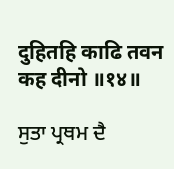दुहितहि काढि तवन कह दीनो ॥१४॥

ਸੁਤਾ ਪ੍ਰਥਮ ਦੈ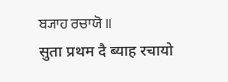ਬ੍ਯਾਹ ਰਚਾਯੋ ॥
सुता प्रथम दै ब्याह रचायो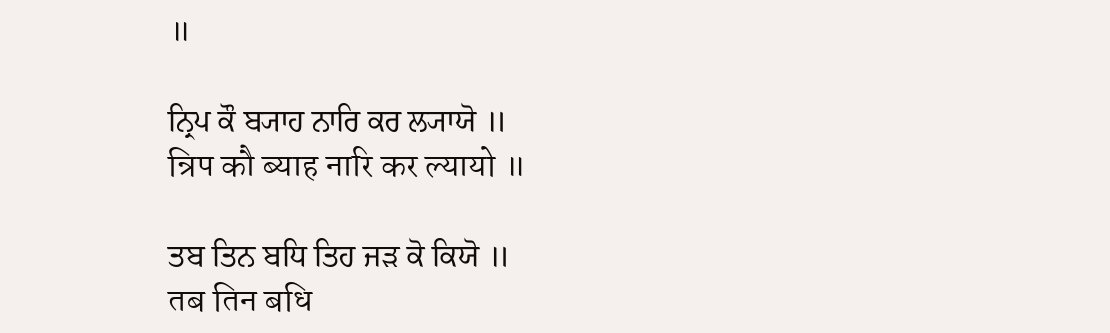॥

ਨ੍ਰਿਪ ਕੌ ਬ੍ਯਾਹ ਨਾਰਿ ਕਰ ਲ੍ਯਾਯੋ ॥
न्रिप कौ ब्याह नारि कर ल्यायो ॥

ਤਬ ਤਿਨ ਬਧਿ ਤਿਹ ਜੜ ਕੋ ਕਿਯੋ ॥
तब तिन बधि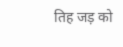तिह जड़ को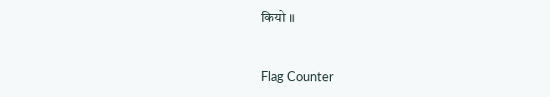कियो ॥


Flag Counter